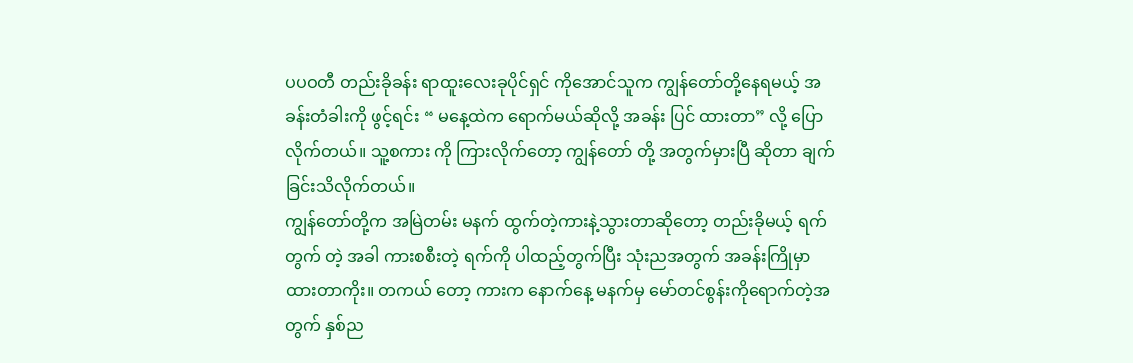ပပဝတီ တည်းခိုခန်း ရာထူးလေးခုပိုင်ရှင် ကိုအောင်သူက ကျွန်တော်တို့နေရမယ့် အခန်းတံခါးကို ဖွင့်ရင်း “ မနေ့ထဲက ရောက်မယ်ဆိုလို့ အခန်း ပြင် ထားတာ” လို့ ပြောလိုက်တယ်။ သူ့စကား ကို ကြားလိုက်တော့ ကျွန်တော် တို့ အတွက်မှားပြီ ဆိုတာ ချက်ခြင်းသိလိုက်တယ်။
ကျွန်တော်တို့က အမြဲတမ်း မနက် ထွက်တဲ့ကားနဲ့သွားတာဆိုတော့ တည်းခိုမယ့် ရက်တွက် တဲ့ အခါ ကားစစီးတဲ့ ရက်ကို ပါထည့်တွက်ပြီး သုံးညအတွက် အခန်းကြိုမှာထားတာကိုး။ တကယ် တော့ ကားက နောက်နေ့ မနက်မှ မော်တင်စွန်းကိုရောက်တဲ့အတွက် နှစ်ည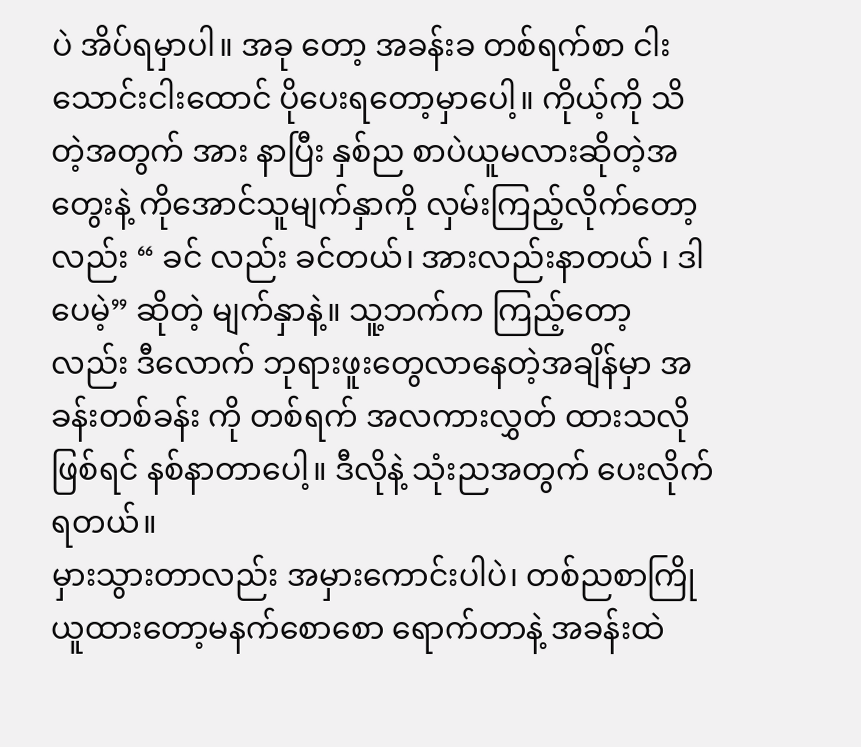ပဲ အိပ်ရမှာပါ။ အခု တော့ အခန်းခ တစ်ရက်စာ ငါးသောင်းငါးထောင် ပိုပေးရတော့မှာပေါ့။ ကိုယ့်ကို သိတဲ့အတွက် အား နာပြီး နှစ်ည စာပဲယူမလားဆိုတဲ့အတွေးနဲ့ ကိုအောင်သူမျက်နှာကို လှမ်းကြည့်လိုက်တော့လည်း “ ခင် လည်း ခင်တယ်၊ အားလည်းနာတယ် ၊ ဒါပေမဲ့” ဆိုတဲ့ မျက်နှာနဲ့။ သူ့ဘက်က ကြည့်တော့ လည်း ဒီလောက် ဘုရားဖူးတွေလာနေတဲ့အချိန်မှာ အခန်းတစ်ခန်း ကို တစ်ရက် အလကားလွှတ် ထားသလိုဖြစ်ရင် နစ်နာတာပေါ့။ ဒီလိုနဲ့ သုံးညအတွက် ပေးလိုက်ရတယ်။
မှားသွားတာလည်း အမှားကောင်းပါပဲ၊ တစ်ညစာကြိုယူထားတော့မနက်စောစော ရောက်တာနဲ့ အခန်းထဲ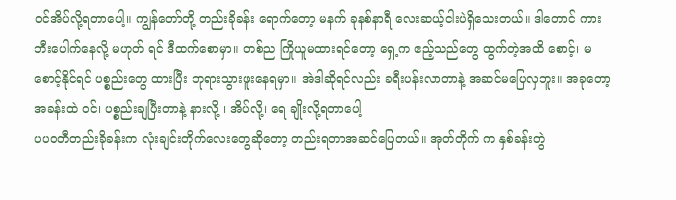ဝင်အိပ်လို့ရတာပေါ့။ ကျွန်တော်တို့ တည်းခိုခန်း ရောက်တော့ မနက် ခုနစ်နာရီ လေးဆယ့်ငါးပဲရှိသေးတယ်။ ဒါတောင် ကားဘီးပေါက်နေလို့ မဟုတ် ရင် ဒီထက်စောမှာ။ တစ်ည ကြိုယူမထားရင်တော့ ရှေ့က ဧည့်သည်တွေ ထွက်တဲ့အထိ စောင့်၊ မစောင့်နိုင်ရင် ပစ္စည်းတွေ ထားပြီး ဘုရားသွားဖူးနေရမှာ။ အဲဒါဆိုရင်လည်း ခရီးပန်းလာတာနဲ့ အဆင်မပြေလှဘူး။ အခုတော့ အခန်းထဲ ဝင်၊ ပစ္စည်းချပြီးတာနဲ့ နားလို့ ၊ အိပ်လို့၊ ရေ ချိုးလို့ရတာပေါ့
ပပဝတီတည်းခိုခန်းက လုံးချင်းတိုက်လေးတွေဆိုတော့ တည်းရတာအဆင်ပြေတယ်။ အုတ်တိုက် က နှစ်ခန်းတွဲ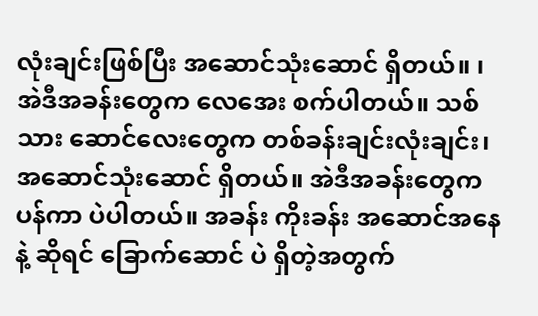လုံးချင်းဖြစ်ပြီး အဆောင်သုံးဆောင် ရှိတယ်။ ၊ အဲဒီအခန်းတွေက လေအေး စက်ပါတယ်။ သစ်သား ဆောင်လေးတွေက တစ်ခန်းချင်းလုံးချင်း၊ အဆောင်သုံးဆောင် ရှိတယ်။ အဲဒီအခန်းတွေက ပန်ကာ ပဲပါတယ်။ အခန်း ကိုးခန်း အဆောင်အနေနဲ့ ဆိုရင် ခြောက်ဆောင် ပဲ ရှိတဲ့အတွက်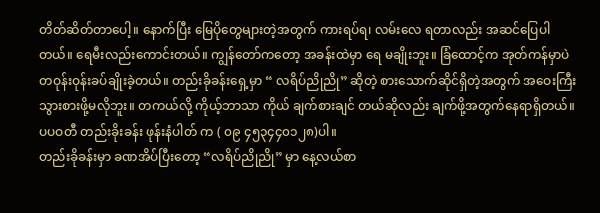တိတ်ဆိတ်တာပေါ့။ နောက်ပြီး မြေပိုတွေများတဲ့အတွက် ကားရပ်ရ၊ လမ်းလေ ရတာလည်း အဆင်ပြေပါတယ်။ ရေမီးလည်းကောင်းတယ်။ ကျွန်တော်ကတော့ အခန်းထဲမှာ ရေ မချိုးဘူး။ ခြံထောင့်က အုတ်ကန်မှာပဲ တဝုန်းဝုန်းခပ်ချိုးခဲ့တယ်။ တည်းခိုခန်းရှေ့မှာ “ လရိပ်ညိုညို” ဆိုတဲ့ စားသောက်ဆိုင်ရှိတဲ့အတွက် အဝေးကြီးသွားစားဖို့မလိုဘူး။ တကယ်လို့ ကိုယ့်ဘာသာ ကိုယ် ချက်စားချင် တယ်ဆိုလည်း ချက်ဖို့အတွက်နေရာရှိတယ်။ ပပဝတီ တည်းခိုးခန်း ဖုန်းနံပါတ် က ( ၀၉ ၄၅၃၄၄၀၁၂၈)ပါ။
တည်းခိုခန်းမှာ ခဏအိပ်ပြီးတော့ “လရိပ်ညိုညို” မှာ နေ့လယ်စာ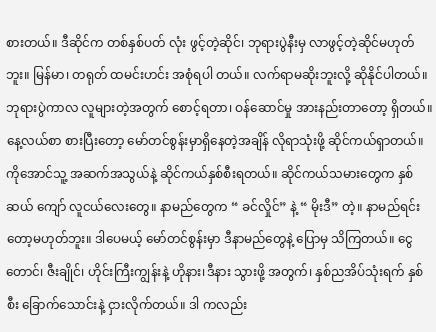စားတယ်။ ဒီဆိုင်က တစ်နှစ်ပတ် လုံး ဖွင့်တဲ့ဆိုင်၊ ဘုရားပွဲနီးမှ လာဖွင့်တဲ့ဆိုင်မဟုတ်ဘူး။ မြန်မာ၊ တရုတ် ထမင်းဟင်း အစုံရပါ တယ်။ လက်ရာမဆိုးဘူးလို့ ဆိုနိုင်ပါတယ်။ ဘုရားပွဲကာလ လူများတဲ့အတွက် စောင့်ရတာ၊ ဝန်ဆောင်မှု အားနည်းတာတော့ ရှိတယ်။ နေ့လယ်စာ စားပြီးတော့ မော်တင်စွန်းမှာရှိနေတဲ့အချိန် လိုရာသုံးဖို့ ဆိုင်ကယ်ရှာတယ်။
ကိုအောင်သူ့ အဆက်အသွယ်နဲ့ ဆိုင်ကယ်နှစ်စီးရတယ်။ ဆိုင်ကယ်သမားတွေက နှစ်ဆယ် ကျော် လူငယ်လေးတွေ။ နာမည်တွေက “ ခင်လှိုင်” နဲ့ “ မိုးဒီ” တဲ့။ နာမည်ရင်းတော့မဟုတ်ဘူး။ ဒါပေမယ့် မော်တင်စွန်းမှာ ဒီနာမည်တွေနဲ့ ပြောမှ သိကြတယ်။ ငွေ တောင်၊ ဇီးချိုင်၊ ဟိုင်းကြီးကျွန်းနဲ့ ဟိုနား၊ဒီနား သွားဖို့ အတွက်၊ နှစ်ညအိပ်သုံးရက် နှစ်စီး ခြောက်သောင်းနဲ့ ငှားလိုက်တယ်။ ဒါ ကလည်း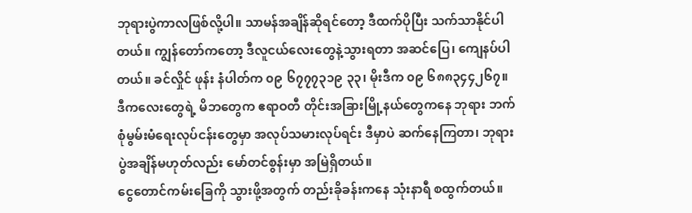ဘုရားပွဲကာလဖြစ်လို့ပါ။ သာမန်အချိန်ဆိုရင်တော့ ဒီထက်ပိုပြီး သက်သာနိုင်ပါတယ်။ ကျွန်တော်ကတော့ ဒီလူငယ်လေးတွေနဲ့သွားရတာ အဆင်ပြေ၊ ကျေနပ်ပါတယ်။ ခင်လှိုင် ဖုန်း နံပါတ်က ၀၉ ၆၇၇၇၃၁၉ ၃၃၊ မိုးဒီက ၀၉ ၆၈၈၃၄၄၂၆၇။ ဒီကလေးတွေရဲ့ မိဘတွေက ဧရာဝတီ တိုင်းအခြားမြို့နယ်တွေကနေ ဘုရား ဘက်စုံမွမ်းမံရေးလုပ်ငန်းတွေမှာ အလုပ်သမားလုပ်ရင်း ဒီမှာပဲ ဆက်နေကြတာ၊ ဘုရားပွဲအချိန်မဟုတ်လည်း မော်တင်စွန်းမှာ အမြဲရှိတယ်။
ငွေတောင်ကမ်းခြေကို သွားဖို့အတွက် တည်းခိုခန်းကနေ သုံးနာရီ စထွက်တယ်။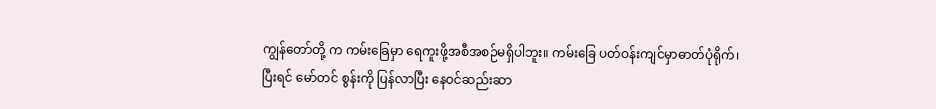ကျွန်တော်တို့ က ကမ်းခြေမှာ ရေကူးဖို့အစီအစဉ်မရှိပါဘူး။ ကမ်းခြေ ပတ်ဝန်းကျင်မှာဓာတ်ပုံရိုက်၊ ပြီးရင် မော်တင် စွန်းကို ပြန်လာပြီး နေဝင်ဆည်းဆာ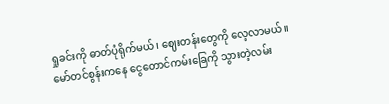ရှုခင်းကို ဓာတ်ပုံရိုက်မယ်၊ ဈေးတန်းတွေကို လေ့လာမယ်။
မော်တင်စွန်းကနေ ငွေတောင်ကမ်းခြေကို သွားတဲ့လမ်း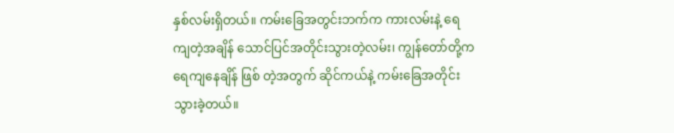နှစ်လမ်းရှိတယ်။ ကမ်းခြေအတွင်းဘက်က ကားလမ်းနဲ့ ရေကျတဲ့အချိန် သောင်ပြင်အတိုင်းသွားတဲ့လမ်း၊ ကျွန်တော်တို့က ရေကျနေချိန် ဖြစ် တဲ့အတွက် ဆိုင်ကယ်နဲ့ ကမ်းခြေအတိုင်းသွားခဲ့တယ်။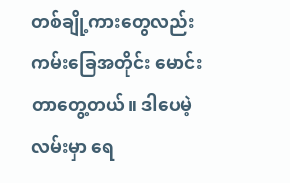တစ်ချို့ကားတွေလည်း ကမ်းခြေအတိုင်း မောင်းတာတွေ့တယ်။ ဒါပေမဲ့ လမ်းမှာ ရေ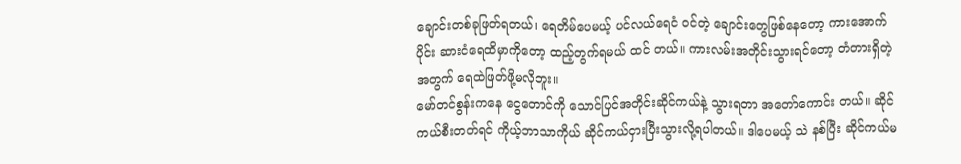ချောင်းတစ်ခုဖြတ်ရတယ်၊ ရေတိမ်ပေမယ့် ပင်လယ်ရေငံ ဝင်တဲ့ ချောင်းတွေဖြစ်နေတော့ ကားအောက်ပိုင်း ဆားငံရေထိမှာကိုတော့ ထည့်တွက်ရမယ် ထင် တယ်။ ကားလမ်းအတိုင်းသွားရင်တော့ တံတားရှိတဲ့အတွက် ရေထဲဖြတ်ဖို့မလိုဘူး။
မော်တင်စွန်းကနေ ငွေတောင်ကို သောင်ပြင်အတိုင်းဆိုင်ကယ်နဲ့ သွားရတာ အတော်ကောင်း တယ်။ ဆိုင်ကယ်စီးတတ်ရင် ကိုယ့်ဘာသာကိုယ် ဆိုင်ကယ်ငှားပြီးသွားလို့ရပါတယ်။ ဒါပေမယ့် သဲ နစ်ပြီး ဆိုင်ကယ်မ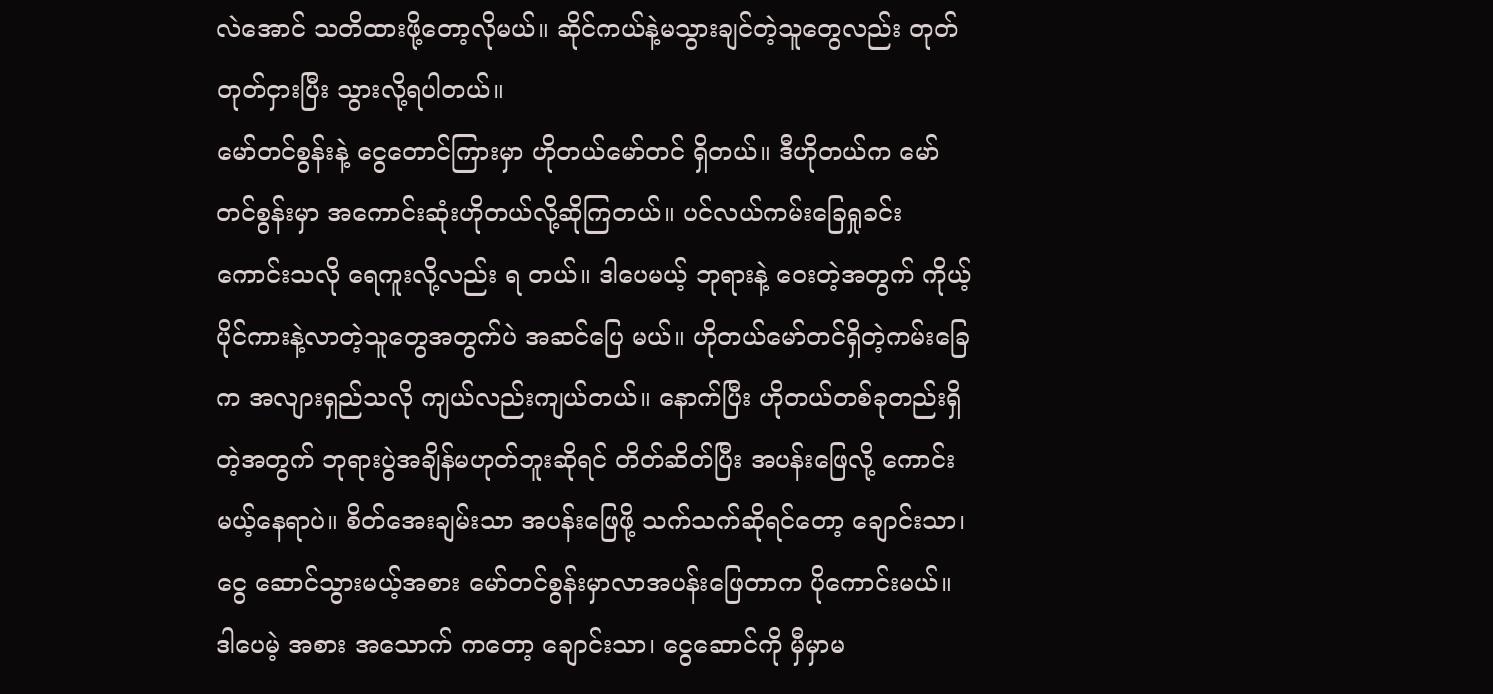လဲအောင် သတိထားဖို့တော့လိုမယ်။ ဆိုင်ကယ်နဲ့မသွားချင်တဲ့သူတွေလည်း တုတ်တုတ်ငှားပြီး သွားလို့ရပါတယ်။
မော်တင်စွန်းနဲ့ ငွေတောင်ကြားမှာ ဟိုတယ်မော်တင် ရှိတယ်။ ဒီဟိုတယ်က မော်တင်စွန်းမှာ အကောင်းဆုံးဟိုတယ်လို့ဆိုကြတယ်။ ပင်လယ်ကမ်းခြေရှုခင်းကောင်းသလို ရေကူးလို့လည်း ရ တယ်။ ဒါပေမယ့် ဘုရားနဲ့ ဝေးတဲ့အတွက် ကိုယ့်ပိုင်ကားနဲ့လာတဲ့သူတွေအတွက်ပဲ အဆင်ပြေ မယ်။ ဟိုတယ်မော်တင်ရှိတဲ့ကမ်းခြေက အလျားရှည်သလို ကျယ်လည်းကျယ်တယ်။ နောက်ပြီး ဟိုတယ်တစ်ခုတည်းရှိတဲ့အတွက် ဘုရားပွဲအချိန်မဟုတ်ဘူးဆိုရင် တိတ်ဆိတ်ပြီး အပန်းဖြေလို့ ကောင်းမယ့်နေရာပဲ။ စိတ်အေးချမ်းသာ အပန်းဖြေဖို့ သက်သက်ဆိုရင်တော့ ချောင်းသာ၊ ငွေ ဆောင်သွားမယ့်အစား မော်တင်စွန်းမှာလာအပန်းဖြေတာက ပိုကောင်းမယ်။ ဒါပေမဲ့ အစား အသောက် ကတော့ ချောင်းသာ၊ ငွေဆောင်ကို မှီမှာမ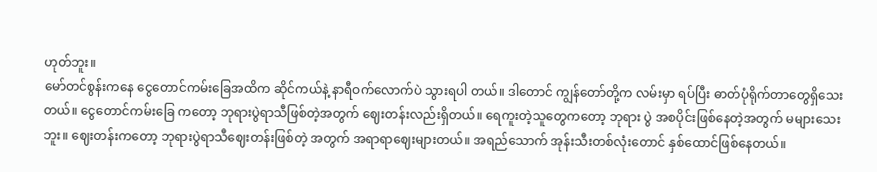ဟုတ်ဘူး။
မော်တင်စွန်းကနေ ငွေတောင်ကမ်းခြေအထိက ဆိုင်ကယ်နဲ့ နာရီဝက်လောက်ပဲ သွားရပါ တယ်။ ဒါတောင် ကျွန်တော်တို့က လမ်းမှာ ရပ်ပြီး ဓာတ်ပုံရိုက်တာတွေရှိသေးတယ်။ ငွေတောင်ကမ်းခြေ ကတော့ ဘုရားပွဲရာသီဖြစ်တဲ့အတွက် ဈေးတန်းလည်းရှိတယ်။ ရေကူးတဲ့သူတွေကတော့ ဘုရား ပွဲ အစပိုင်းဖြစ်နေတဲ့အတွက် မများသေးဘူး။ ဈေးတန်းကတော့ ဘုရားပွဲရာသီဈေးတန်းဖြစ်တဲ့ အတွက် အရာရာဈေးများတယ်။ အရည်သောက် အုန်းသီးတစ်လုံးတောင် နှစ်ထောင်ဖြစ်နေတယ်။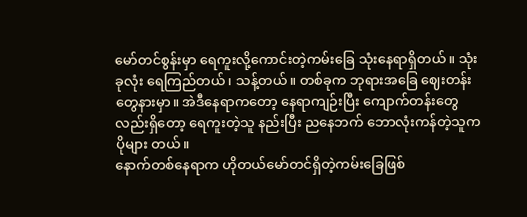မော်တင်စွန်းမှာ ရေကူးလို့ကောင်းတဲ့ကမ်းခြေ သုံးနေရာရှိတယ်။ သုံးခုလုံး ရေကြည်တယ်၊ သန့်တယ်။ တစ်ခုက ဘုရားအခြေ ဈေးတန်း တွေနားမှာ။ အဲဒီနေရာကတော့ နေရာကျဉ်းပြီး ကျောက်တန်းတွေလည်းရှိတော့ ရေကူးတဲ့သူ နည်းပြီး ညနေဘက် ဘောလုံးကန်တဲ့သူက ပိုများ တယ်။
နောက်တစ်နေရာက ဟိုတယ်မော်တင်ရှိတဲ့ကမ်းခြေဖြစ်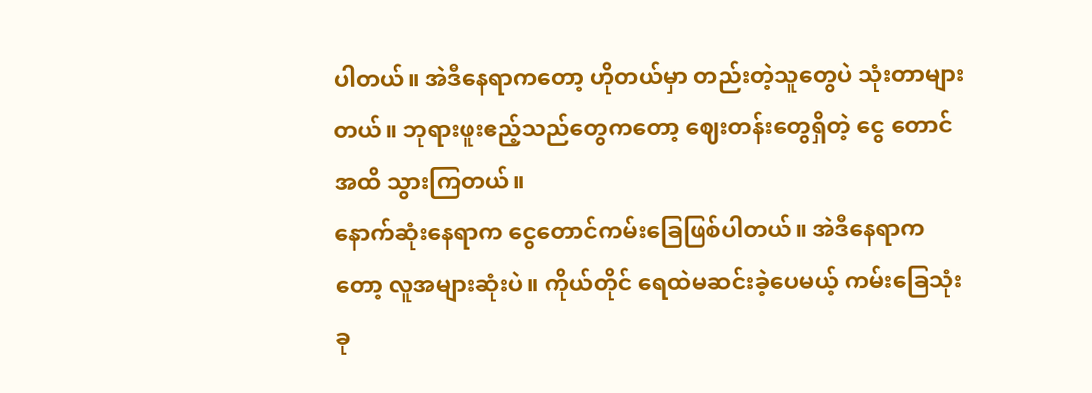ပါတယ်။ အဲဒီနေရာကတော့ ဟိုတယ်မှာ တည်းတဲ့သူတွေပဲ သုံးတာများတယ်။ ဘုရားဖူးဧည့်သည်တွေကတော့ ဈေးတန်းတွေရှိတဲ့ ငွေ တောင်အထိ သွားကြတယ်။
နောက်ဆုံးနေရာက ငွေတောင်ကမ်းခြေဖြစ်ပါတယ်။ အဲဒီနေရာကတော့ လူအများဆုံးပဲ။ ကိုယ်တိုင် ရေထဲမဆင်းခဲ့ပေမယ့် ကမ်းခြေသုံးခု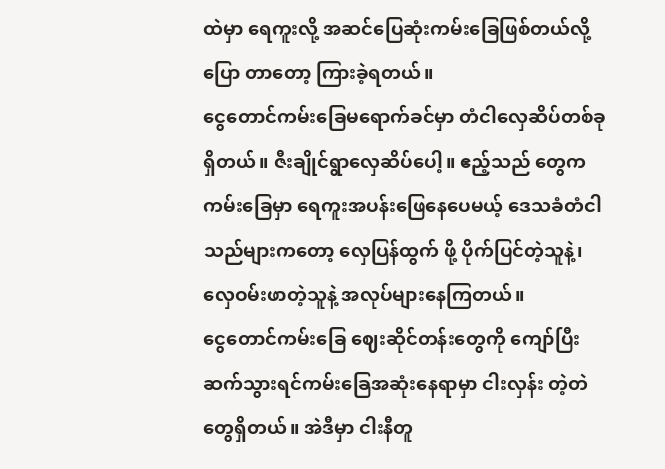ထဲမှာ ရေကူးလို့ အဆင်ပြေဆုံးကမ်းခြေဖြစ်တယ်လို့ ပြော တာတော့ ကြားခဲ့ရတယ်။
ငွေတောင်ကမ်းခြေမရောက်ခင်မှာ တံငါလှေဆိပ်တစ်ခုရှိတယ်။ ဇီးချိုင်ရွာလှေဆိပ်ပေါ့။ ဧည့်သည် တွေက ကမ်းခြေမှာ ရေကူးအပန်းဖြေနေပေမယ့် ဒေသခံတံငါသည်များကတော့ လှေပြန်ထွက် ဖို့ ပိုက်ပြင်တဲ့သူနဲ့၊ လှေဝမ်းဖာတဲ့သူနဲ့ အလုပ်များနေကြတယ်။
ငွေတောင်ကမ်းခြေ ဈေးဆိုင်တန်းတွေကို ကျော်ပြီး ဆက်သွားရင်ကမ်းခြေအဆုံးနေရာမှာ ငါးလှန်း တဲ့တဲတွေရှိတယ်။ အဲဒီမှာ ငါးနီတူ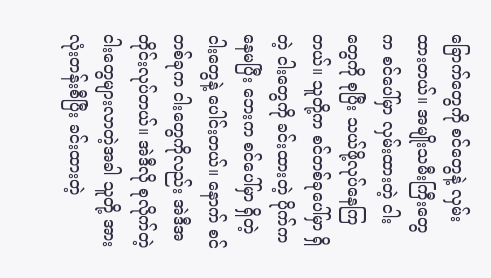ခြောက်တွေကို စင်တွေနဲ့ လှမ်းထားတယ်။ အမျိုးသမီးကြီးတွေ က စင်ပေါ်မှာ လှမ်းထားတဲ့ ငါးတွေကို စုပြီး သယ်ဖို့လုပ်နေကြတယ်။ သူတို့က စင်တစ်ခုပေါ်မှာ ရှိတဲ့ ငါးတွေကို ခင်းထားတဲ့ ပိုက်ကနေမပြီး ဘေးက စင်ပေါ်မှာ ရှိတဲ့ငါးတွေနဲ့ ပေါင်းတယ်။ နောက် စင်တစ်ခုက ငါးတွေကိုလည်း အဲဒီအတိုင်းလုပ်တယ်။ အဲဒီလို စုလိုက်တဲ့ ငါးတွေများလာတဲ့အခါ သူတို့ အားလုံးတန်းစီပြီး ခင်းထားတဲ့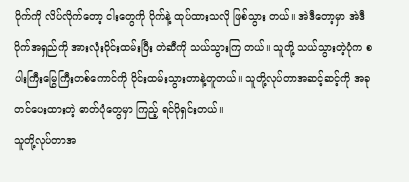ပိုက်ကို လိပ်လိုက်တော့ ငါးတွေကို ပိုက်နဲ့ ထုပ်ထားသလို ဖြစ်သွား တယ်။ အဲဒီတော့မှာ အဲဒီပိုက်အရှည်ကို အားလုံးဝိုင်းထမ်းပြီး တဲဆီကို သယ်သွားကြ တယ်။ သူတို့ သယ်သွားတဲ့ပုံက စပါးကြီးမြွေကြီးတစ်ကောင်ကို ဝိုင်းထမ်းသွားတာနဲ့တူတယ်။ သူတို့လုပ်တာအဆင့်ဆင့်ကို အခုတင်ပေးထားတဲ့ ဓာတ်ပုံတွေမှာ ကြည့် ရင်ပိုရှင်းတယ်။
သူတို့လုပ်တာအ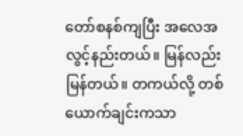တော်စနစ်ကျပြီး အလေအလွင့်နည်းတယ်။ မြန်လည်းမြန်တယ်။ တကယ်လို့ တစ်ယောက်ချင်းကသာ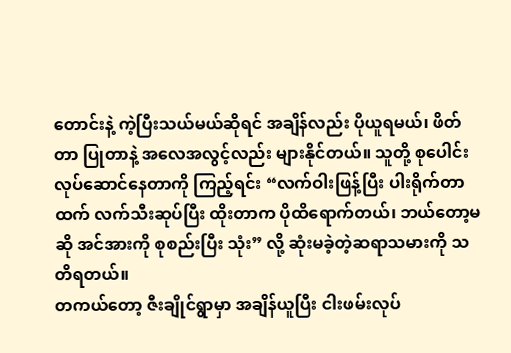တောင်းနဲ့ ကဲ့ပြီးသယ်မယ်ဆိုရင် အချိန်လည်း ပိုယူရမယ်၊ ဖိတ်တာ ပြုတာနဲ့ အလေအလွင့်လည်း များနိုင်တယ်။ သူတို့ စုပေါင်းလုပ်ဆောင်နေတာကို ကြည့်ရင်း “လက်ဝါးဖြန့်ပြီး ပါးရိုက်တာထက် လက်သီးဆုပ်ပြီး ထိုးတာက ပိုထိရောက်တယ်၊ ဘယ်တော့မဆို အင်အားကို စုစည်းပြီး သုံး” လို့ ဆုံးမခဲ့တဲ့ဆရာသမားကို သတိရတယ်။
တကယ်တော့ ဇီးချိုင်ရွာမှာ အချိန်ယူပြီး ငါးဖမ်းလုပ်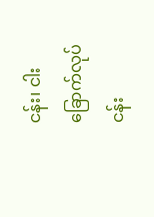ငန်း၊ ငါးခြောက်လုပ်ငန်း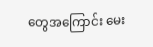တွေအကြောင်း မေး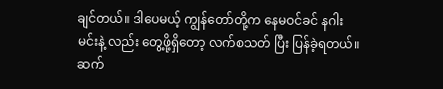ချင်တယ်။ ဒါပေမယ့် ကျွန်တော်တို့က နေမဝင်ခင် နဂါးမင်းနဲ့ လည်း တွေ့ဖို့ရှိတော့ လက်စသတ် ပြီး ပြန်ခဲ့ရတယ်။
ဆက်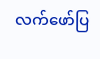လက်ဖော်ပြ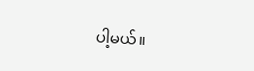ပါ့မယ်။